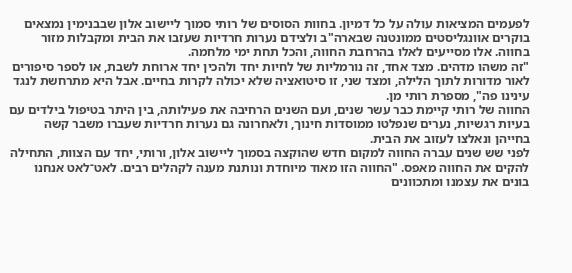לפעמים המציאות עולה על כל דמיון. בחוות הסוסים של רותי סמוך ליישוב אלון שבבנימין נמצאים בוקרים אוונגליסטים ממונטנה שבארה"ב ולצידם נערות חרדיות שעזבו את הבית ומקבלות מזור בחווה. אלו מסייעים לאלו בהרחבת החווה, והכל תחת ימי מלחמה.
"זה משהו מדהים. מצד אחד, זה נורמליות של לחיות יחד ולהכין יחד ארוחת לשבת, או לספר סיפורים לאור מדורות לתוך הלילה, ומצד שני, זו סיטואציה שלא יכולה לקרות בחיים. אבל היא מתרחשת לנגד עינינו פה", מספרת רותי מן.
החווה של רותי קיימת כבר עשר שנים, ועם השנים הרחיבה את פעילותה, בין היתר בטיפול בילדים עם בעיות רגשיות, נערים שנפלטו ממוסדות חינוך, ולאחרונה גם נערות חרדיות שעברו משבר קשה בחייהן ונאלצו לעזוב את הבית.
לפני שש שנים עברה החווה למקום חדש שהוקצה בסמוך ליישוב אלון, ורותי, יחד עם הצוות, התחילה להקים את החווה מאפס. "החווה הזו מאוד מיוחדת ונותנת מענה לקהלים רבים. לאט־לאט אנחנו בונים את עצמנו ומתכוונים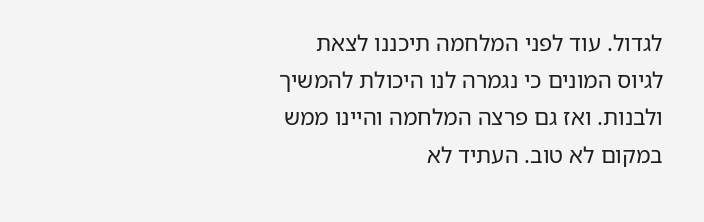לגדול. עוד לפני המלחמה תיכננו לצאת לגיוס המונים כי נגמרה לנו היכולת להמשיך ולבנות. ואז גם פרצה המלחמה והיינו ממש במקום לא טוב. העתיד לא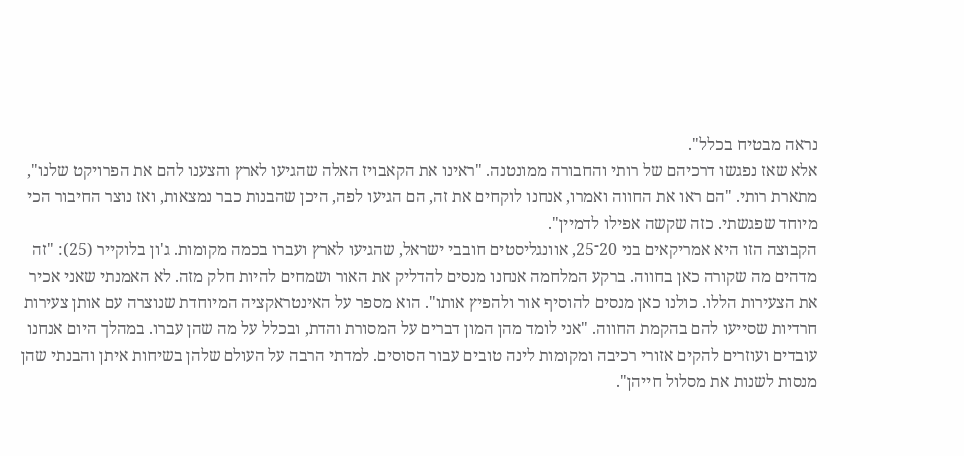נראה מבטיח בכלל".
אלא שאז נפגשו דרכיהם של רותי והחבורה ממונטנה. "ראינו את הקאבויז האלה שהגיעו לארץ והצענו להם את הפרויקט שלנו", מתארת רותי. "הם ראו את החווה ואמרו, אנחנו לוקחים את זה, הם הגיעו לפה, היכן שהבנות כבר נמצאות, ואז נוצר החיבור הכי מיוחד שפגשתי. כזה שקשה אפילו לדמיין".
הקבוצה הזו היא אמריקאים בני 20־25, אוונגליסטים חובבי ישראל, שהגיעו לארץ ועברו בכמה מקומות. ג'ון בלוקייר (25): "זה מדהים מה שקורה כאן בחווה. ברקע המלחמה אנחנו מנסים להדליק את האור ושמחים להיות חלק מזה. לא האמנתי שאני אכיר את הצעירות הללו. כולנו כאן מנסים להוסיף אור ולהפיץ אותו". הוא מספר על האינטראקציה המיוחדת שנוצרה עם אותן צעירות חרדיות שסייעו להם בהקמת החווה. "אני לומד מהן המון דברים על המסורת והדת, ובכלל על מה שהן עברו. במהלך היום אנחנו עובדים ועוזרים להקים אזורי רכיבה ומקומות לינה טובים עבור הסוסים. למדתי הרבה על העולם שלהן בשיחות איתן והבנתי שהן מנסות לשנות את מסלול חייהן".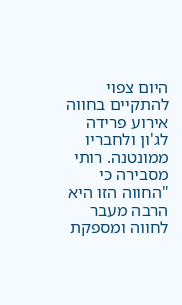היום צפוי להתקיים בחווה אירוע פרידה לג'ון ולחבריו ממונטנה. רותי מסבירה כי "החווה הזו היא הרבה מעבר לחווה ומספקת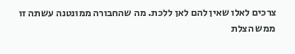צרכים לאלו שאין להם לאן ללכת. מה שהחבורה ממונטנה עשתה זו ממש הצלת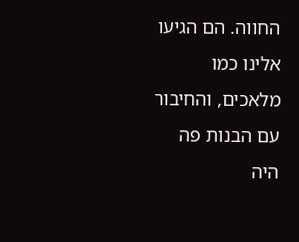החווה. הם הגיעו אלינו כמו מלאכים, והחיבור עם הבנות פה היה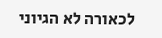לכאורה לא הגיוני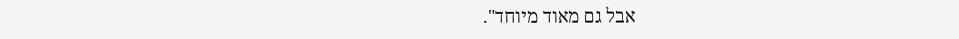אבל גם מאוד מיוחד".